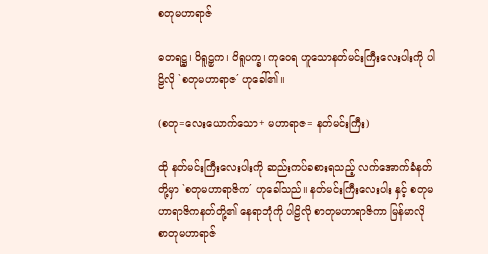စတုမဟာရာဇ်

ဓတရဋ္ဌ၊ ဝိရူဠှက၊ ဝိရူပက္ခ၊ ကုဝေရ ဟူသောနတ်မင်းကြီးလေးပါးကို ပါဠိလို `စတုမဟာရာဇ´ ဟုခေါ်၏။

(စတု=လေးယောက်သော+ မဟာရာဇ= နတ်မင်းကြီး)

ထို နတ်မင်းကြီးလေးပါးကို ဆည်းကပ်ခစားရသည့် လက်အောက်ခံနတ်တို့မှာ `စတုမဟာရာဇိက´ ဟုခေါ်သည်။ နတ်မင်းကြီးလေးပါး နှင့် စတုမဟာရာဇိကနတ်တို့၏ နေရာဘုံကို ပါဠိလို စာတုမဟာရာဇိကာ မြန်မာလို စာတုမဟာရာဇ်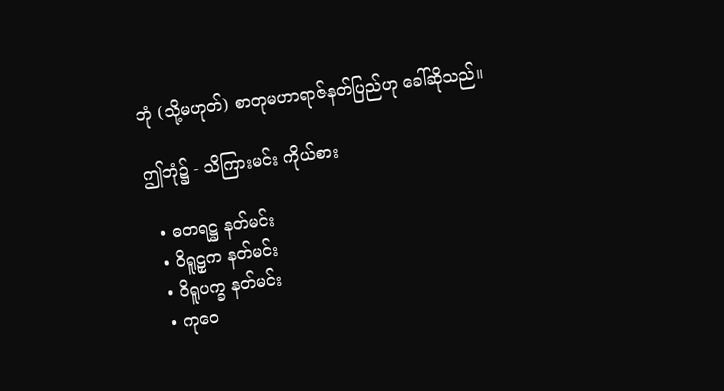ဘုံ (သို့မဟုတ်) စာတုမဟာရာဇ်နတ်ပြည်ဟု ခေါ်ဆိုသည်။

ဤဘုံ၌ - သိကြားမင်း ကိုယ်စား

  • ဓတရဋ္ဌ နတ်မင်း
  • ဝိရူဠှက နတ်မင်း
  • ဝိရူပက္ခ နတ်မင်း
  • ကုဝေ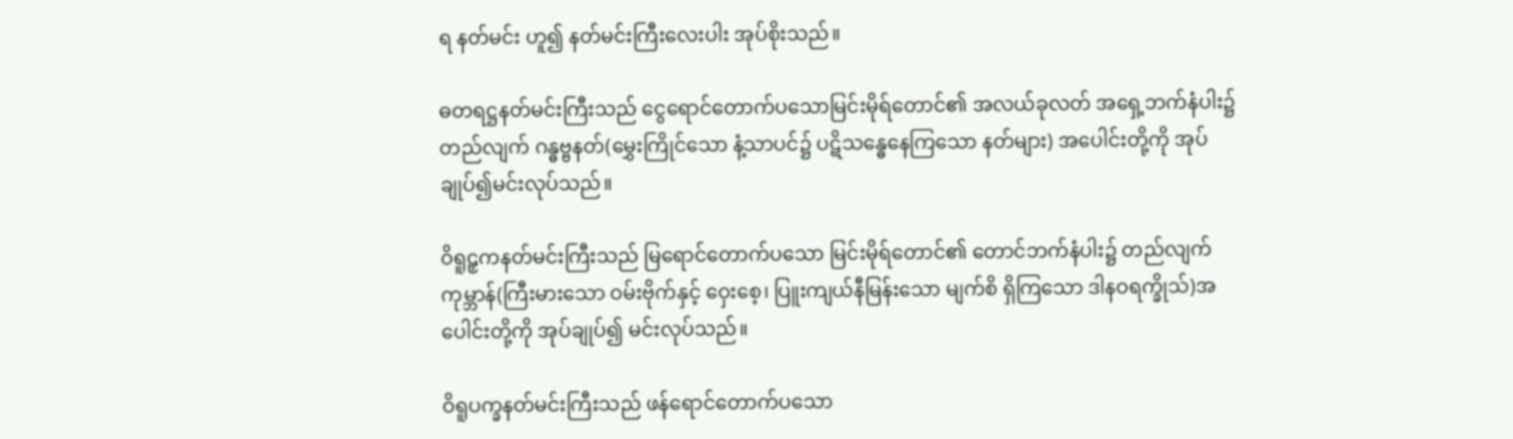ရ နတ်မင်း ဟူ၍ နတ်မင်းကြီးလေးပါး အုပ်စိုးသည်။

ဓတရဋ္ဌနတ်မင်းကြီးသည် ငွေရောင်တောက်ပသောမြင်းမိုရ်တောင်၏ အလယ်ခုလတ် အရှေ့ဘက်နံပါး၌ တည်လျက် ဂန္ဓဗ္ဗနတ်(မွှေးကြိုင်သော နံ့သာပင်၌ ပဋိသန္ဓေနေကြသော နတ်များ) အပေါင်းတို့ကို အုပ်ချုပ်၍မင်းလုပ်သည်။

ဝိရူဠှကနတ်မင်းကြီးသည် မြရောင်တောက်ပသော မြင်းမိုရ်တောင်၏ တောင်ဘက်နံပါး၌ တည်လျက် ကုမ္ဘာန်(ကြီးမားသော ဝမ်းဗိုက်နှင့် ဝှေးစေ့၊ ပြူးကျယ်နီမြန်းသော မျက်စိ ရှိကြသော ဒါနဝရက္ခိုသ်)အပေါင်းတို့ကို အုပ်ချုပ်၍ မင်းလုပ်သည်။

ဝိရူပက္ခနတ်မင်းကြီးသည် ဖန်ရောင်တောက်ပသော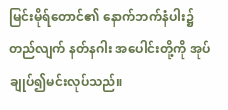မြင်းမိုရ်တောင်၏ နောက်ဘက်နံပါး၌ တည်လျက် နတ်နဂါး အပေါင်းတို့ကို အုပ်ချုပ်၍မင်းလုပ်သည်။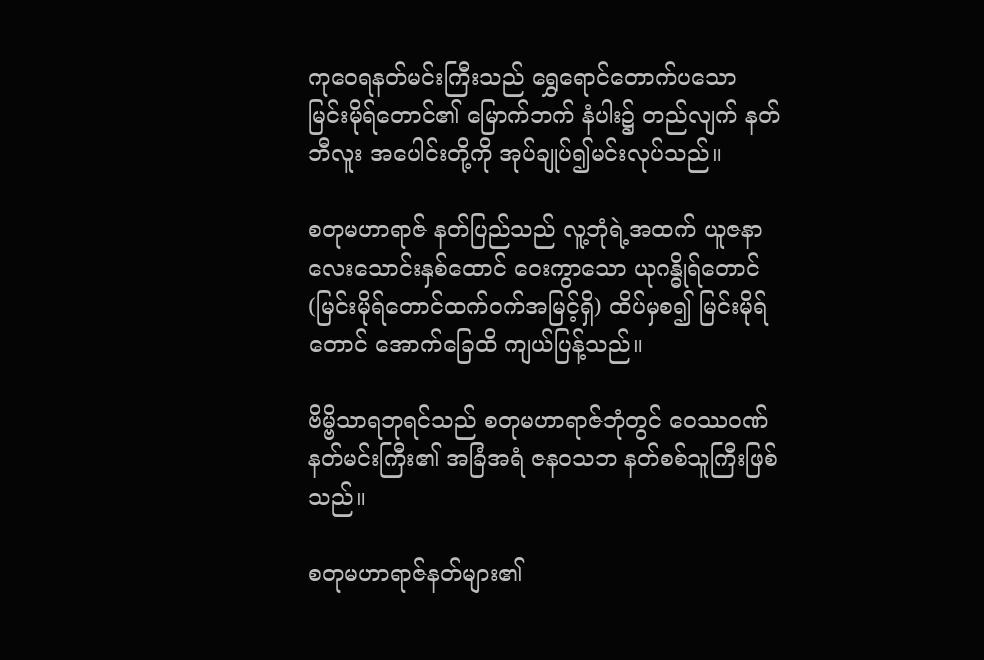ကုဝေရနတ်မင်းကြီးသည် ရွှေရောင်တောက်ပသော မြင်းမိုရ်တောင်၏ မြောက်ဘက် နံပါး၌ တည်လျက် နတ်ဘီလူး အပေါင်းတို့ကို အုပ်ချုပ်၍မင်းလုပ်သည်။

စတုမဟာရာဇ် နတ်ပြည်သည် လူ့ဘုံရဲ့အထက် ယူဇနာ လေးသောင်းနှစ်ထောင် ဝေးကွာသော ယုဂန္ဓိုရ်တောင် (မြင်းမိုရ်တောင်ထက်ဝက်အမြင့်ရှိ) ထိပ်မှစ၍ မြင်းမိုရ်တောင် အောက်ခြေထိ ကျယ်ပြန့်သည်။

ဗိမ္ဗိသာရဘုရင်သည် စတုမဟာရာဇ်ဘုံတွင် ဝေဿဝဏ်နတ်မင်းကြီး၏ အခြံအရံ ဇနဝသဘ နတ်စစ်သူကြီးဖြစ်သည်။

စတုမဟာရာဇ်နတ်များ၏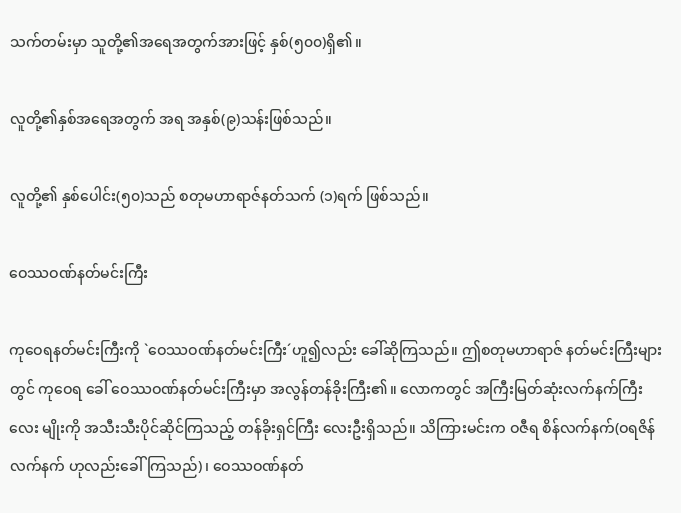သက်တမ်းမှာ သူတို့၏အရေအတွက်အားဖြင့် နှစ်(၅၀၀)ရှိ၏။

လူတို့၏နှစ်အရေအတွက် အရ အနှစ်(၉)သန်းဖြစ်သည်။

လူတို့၏ နှစ်ပေါင်း(၅၀)သည် စတုမဟာရာဇ်နတ်သက် (၁)ရက် ဖြစ်သည်။

ဝေဿဝဏ်နတ်မင်းကြီး

ကုဝေရနတ်မင်းကြီးကို `ဝေဿဝဏ်နတ်မင်းကြီး´ဟူ၍လည်း ခေါ်ဆိုကြသည်။ ဤစတုမဟာရာဇ် နတ်မင်းကြီးများ တွင် ကုဝေရ ခေါ် ဝေဿဝဏ်နတ်မင်းကြီးမှာ အလွန်တန်ခိုးကြီး၏။ လောကတွင် အကြီးမြတ်ဆုံးလက်နက်ကြီး လေး မျိုးကို အသီးသီးပိုင်ဆိုင်ကြသည့် တန်ခိုးရှင်ကြီး လေးဦးရှိသည်။ သိကြားမင်းက ဝဇီရ စိန်လက်နက်(ဝရဇိန်လက်နက် ဟုလည်းခေါ်ကြသည်)၊ ဝေဿဝဏ်နတ်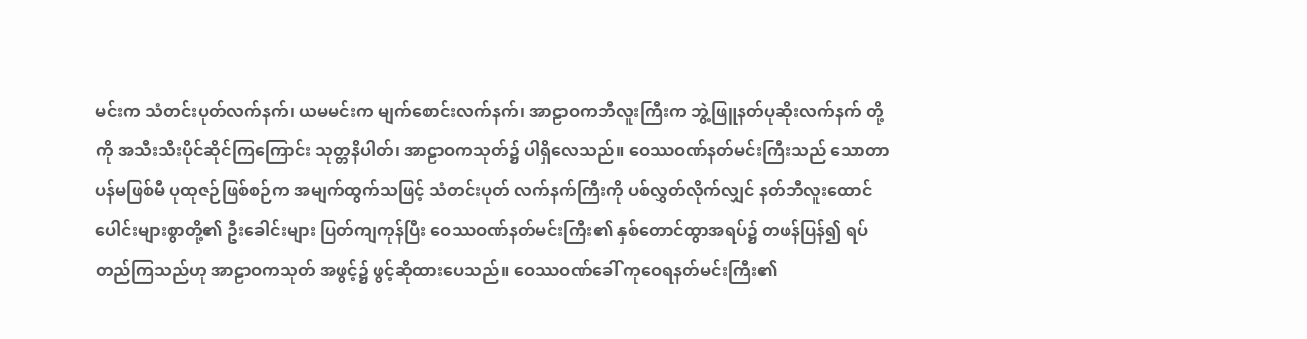မင်းက သံတင်းပုတ်လက်နက်၊ ယမမင်းက မျက်စောင်းလက်နက်၊ အာဠာဝကဘီလူးကြီးက ဘွဲ့ဖြူနတ်ပုဆိုးလက်နက် တို့ကို အသီးသီးပိုင်ဆိုင်ကြကြောင်း သုတ္တနိပါတ်၊ အာဠာဝကသုတ်၌ ပါရှိလေသည်။ ဝေဿဝဏ်နတ်မင်းကြီးသည် သောတာပန်မဖြစ်မီ ပုထုဇဉ်ဖြစ်စဉ်က အမျက်ထွက်သဖြင့် သံတင်းပုတ် လက်နက်ကြီးကို ပစ်လွှတ်လိုက်လျှင် နတ်ဘီလူးထောင်ပေါင်းများစွာတို့၏ ဦးခေါင်းများ ပြတ်ကျကုန်ပြီး ဝေဿဝဏ်နတ်မင်းကြီး၏ နှစ်တောင်ထွာအရပ်၌ တဖန်ပြန်၍ ရပ်တည်ကြသည်ဟု အာဠာဝကသုတ် အဖွင့်၌ ဖွင့်ဆိုထားပေသည်။ ဝေဿဝဏ်ခေါ် ကုဝေရနတ်မင်းကြီး၏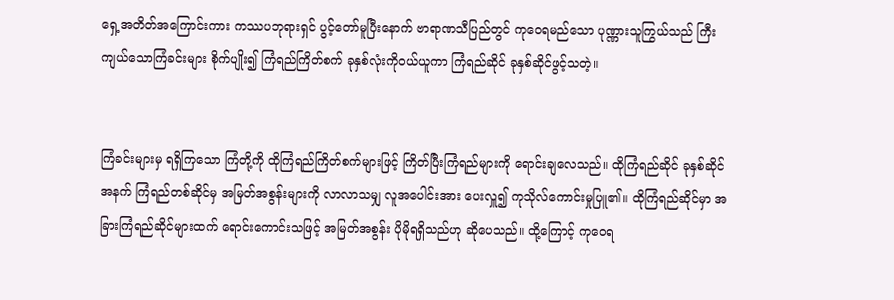ရှေ့အတိတ်အကြောင်းကား ကဿပဘုရားရှင် ပွင့်တော်မူပြီးနောက် ဗာရာဏသီပြည်တွင် ကုဝေရမည်သော ပုဏ္ဏားသူကြွယ်သည် ကြီးကျယ်သောကြံခင်းများ စိုက်ပျိုး၍ ကြံရည်ကြိတ်စက် ခုနှစ်လုံးကိုဝယ်ယူကာ ကြံရည်ဆိုင် ခုနှစ်ဆိုင်ဖွင့်သတဲ့။


ကြံခင်းများမှ ရရှိကြသော ကြံတို့ကို ထိုကြံရည်ကြိတ်စက်များဖြင့် ကြိတ်ပြီးကြံရည်များကို ရောင်းချလေသည်။ ထိုကြံရည်ဆိုင် ခုနှစ်ဆိုင်အနက် ကြံရည်တစ်ဆိုင်မှ အမြတ်အစွန်းများကို လာလာသမျှ လူအပေါင်းအား ပေးလှူ၍ ကုသိုလ်ကောင်းမှုပြူ၏။ ထိုကြံရည်ဆိုင်မှာ အခြားကြံရည်ဆိုင်များထက် ရောင်းကောင်းသဖြင့် အမြတ်အစွန်း ပိုမိုရရှိသည်ဟု ဆိုပေသည်။ ထို့ကြောင့် ကုဝေရ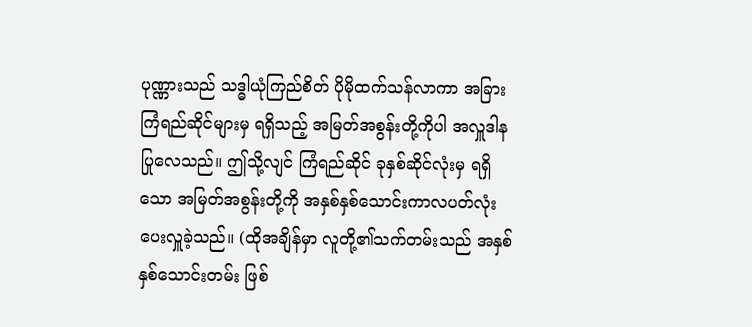ပုဏ္ဏားသည် သဒ္ဓါယုံကြည်စိတ် ပိုမိုထက်သန်လာကာ အခြားကြံရည်ဆိုင်များမှ ရရှိသည့် အမြတ်အစွန်းတို့ကိုပါ အလှူဒါနပြုလေသည်။ ဤသို့လျင် ကြံရည်ဆိုင် ခုနှစ်ဆိုင်လုံးမှ ရရှိသော အမြတ်အစွန်းတို့ကို အနှစ်နှစ်သောင်းကာလပတ်လုံး ပေးလှူခဲ့သည်။ (ထိုအချိန်မှာ လူတို့၏သက်တမ်းသည် အနှစ်နှစ်သောင်းတမ်း ဖြစ်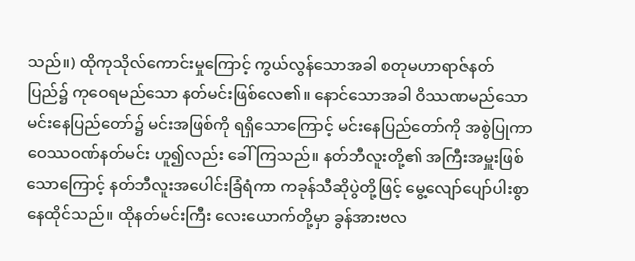သည်။) ထိုကုသိုလ်ကောင်းမှုကြောင့် ကွယ်လွန်သောအခါ စတုမဟာရာဇ်နတ်ပြည်၌ ကုဝေရမည်သော နတ်မင်းဖြစ်လေ၏။ နောင်သောအခါ ဝိဿဏမည်သော မင်းနေပြည်တော်၌ မင်းအဖြစ်ကို ရရှိသောကြောင့် မင်းနေပြည်တော်ကို အစွဲပြုကာ ဝေဿဝဏ်နတ်မင်း ဟူ၍လည်း ခေါ်ကြသည်။ နတ်ဘီလူးတို့၏ အကြီးအမှူးဖြစ်သောကြောင့် နတ်ဘီလူးအပေါင်းခြံရံကာ ကခုန်သီဆိုပွဲတို့ဖြင့် မွေ့လျော်ပျော်ပါးစွာ နေထိုင်သည်။ ထိုနတ်မင်းကြီး လေးယောက်တို့မှာ ခွန်အားဗလ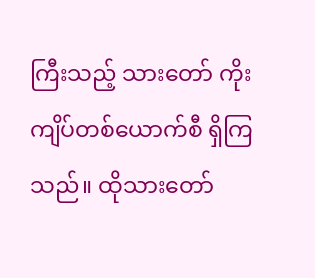ကြီးသည့် သားတော် ကိုးကျိပ်တစ်ယောက်စီ ရှိကြသည်။ ထိုသားတော်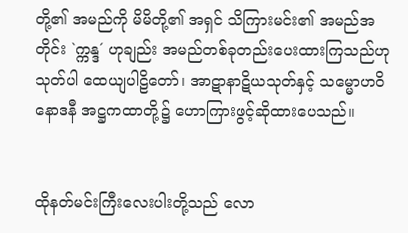တို့၏ အမည်ကို မိမိတို့၏ အရှင် သိကြားမင်း၏ အမည်အတိုင်း `က္ကန္ဒ´ ဟုချည်း အမည်တစ်ခုတည်းပေးထားကြသည်ဟု သုတ်ပါ ထေယျပါဠိတော်၊ အာဋာနာဋိယသုတ်နှင့် သမ္မောဟဝိနောဒနီ အဋ္ဌကထာတို့၌ ဟောကြားဖွင့်ဆိုထားပေသည်။


ထိုနတ်မင်းကြီးလေးပါးတို့သည် လော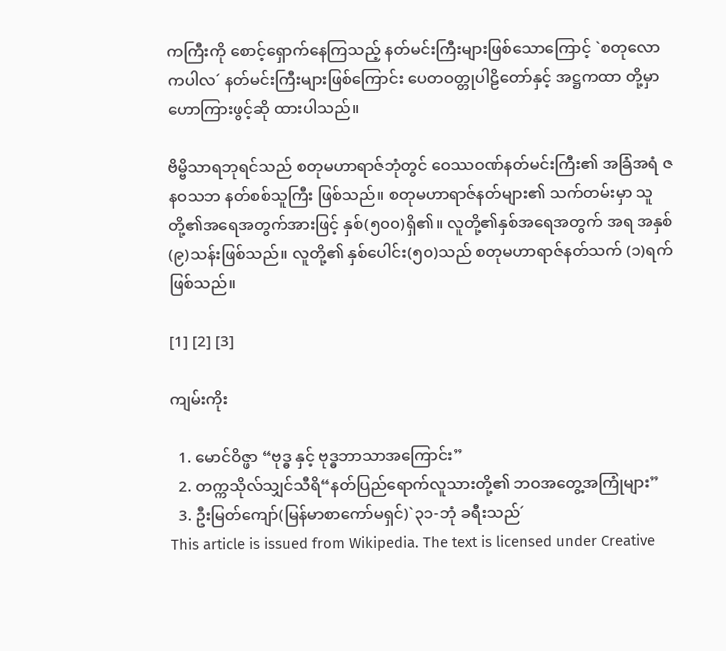ကကြီးကို စောင့်ရှောက်နေကြသည့် နတ်မင်းကြီးများဖြစ်သောကြောင့် `စတုလောကပါလ´ နတ်မင်းကြီးများဖြစ်ကြောင်း ပေတဝတ္တုပါဠိတော်နှင့် အဋ္ဌကထာ တို့မှာ ဟောကြားဖွင့်ဆို ထားပါသည်။

ဗိမ္ဗိသာရဘုရင်သည် စတုမဟာရာဇ်ဘုံတွင် ဝေဿဝဏ်နတ်မင်းကြီး၏ အခြံအရံ ဇနဝသဘ နတ်စစ်သူကြီး ဖြစ်သည်။ စတုမဟာရာဇ်နတ်များ၏ သက်တမ်းမှာ သူတို့၏အရေအတွက်အားဖြင့် နှစ်(၅၀၀)ရှိ၏။ လူတို့၏နှစ်အရေအတွက် အရ အနှစ်(၉)သန်းဖြစ်သည်။ လူတို့၏ နှစ်ပေါင်း(၅၀)သည် စတုမဟာရာဇ်နတ်သက် (၁)ရက် ဖြစ်သည်။

[1] [2] [3]

ကျမ်းကိုး

  1. မောင်ဝိဇ္ဖာ “ဗုဒ္ဓ နှင့် ဗုဒ္ဓဘာသာအကြောင်း”
  2. တက္ကသိုလ်သျှင်သီရိ“နတ်ပြည်ရောက်လူသားတို့၏ ဘဝအတွေ့အကြုံများ”
  3. ဦးမြတ်ကျော်(မြန်မာစာကော်မရှင်)`၃၁-ဘုံ ခရီးသည်´
This article is issued from Wikipedia. The text is licensed under Creative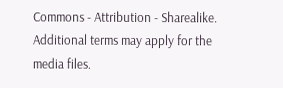Commons - Attribution - Sharealike. Additional terms may apply for the media files.